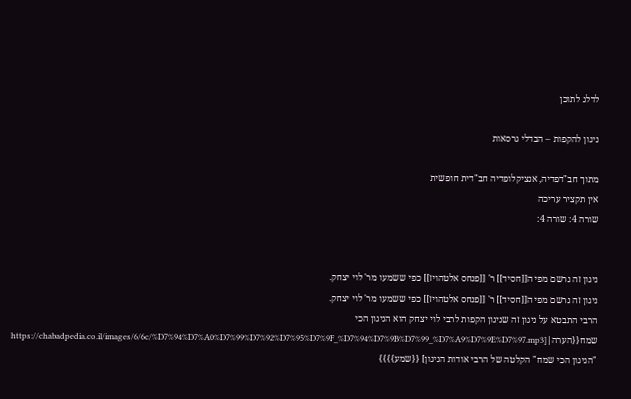לדלג לתוכן

ניגון להקפות – הבדלי גרסאות

מתוך חב"דפדיה, אנציקלופדיה חב"דית חופשית
אין תקציר עריכה
שורה 4: שורה 4:


ניגון זה נרשם מפי ה[[חסיד]] ר' [[פנחס אלטהויז]] כפי ששמעו מר' לוי יצחק.
ניגון זה נרשם מפי ה[[חסיד]] ר' [[פנחס אלטהויז]] כפי ששמעו מר' לוי יצחק.
הרבי התבטא על ניגון זה שניגון הקפות לרבי לוי יצחק הוא הניגון הכי שמח{{הערה|[https://chabadpedia.co.il/images/6/6c/%D7%94%D7%A0%D7%99%D7%92%D7%95%D7%9F_%D7%94%D7%9B%D7%99_%D7%A9%D7%9E%D7%97.mp3 "הניגון הכי שמח" הקלטה של הרבי אודות הניגון] {{שמע}}}}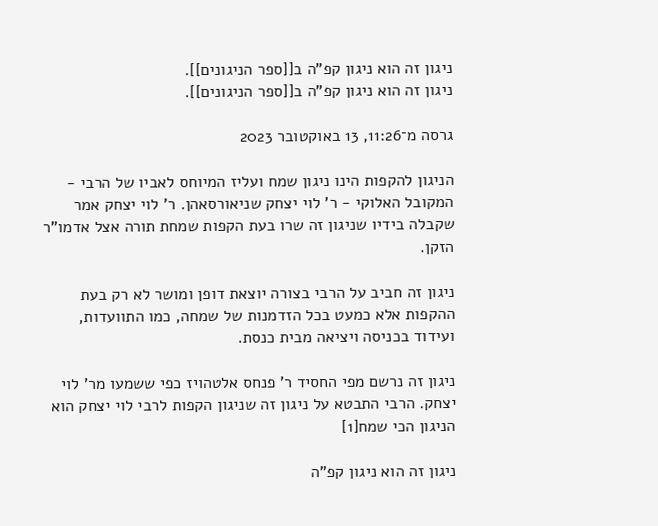ניגון זה הוא ניגון קפ"ה ב[[ספר הניגונים]].
ניגון זה הוא ניגון קפ"ה ב[[ספר הניגונים]].

גרסה מ־11:26, 13 באוקטובר 2023

הניגון להקפות הינו ניגון שמח ועליז המיוחס לאביו של הרבי - המקובל האלוקי - ר' לוי יצחק שניאורסאהן. ר' לוי יצחק אמר שקבלה בידיו שניגון זה שרו בעת הקפות שמחת תורה אצל אדמו"ר הזקן.

ניגון זה חביב על הרבי בצורה יוצאת דופן ומושר לא רק בעת ההקפות אלא כמעט בכל הזדמנות של שמחה, כמו התוועדות, ועידוד בכניסה ויציאה מבית כנסת.

ניגון זה נרשם מפי החסיד ר' פנחס אלטהויז כפי ששמעו מר' לוי יצחק. הרבי התבטא על ניגון זה שניגון הקפות לרבי לוי יצחק הוא הניגון הכי שמח[1]

ניגון זה הוא ניגון קפ"ה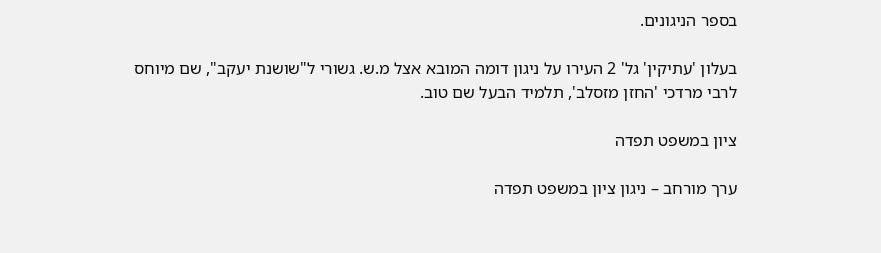בספר הניגונים.

בעלון 'עתיקין' גל' 2 העירו על ניגון דומה המובא אצל מ.ש. גשורי ל"שושנת יעקב", שם מיוחס לרבי מרדכי 'החזן מזסלב', תלמיד הבעל שם טוב.

ציון במשפט תפדה

ערך מורחב – ניגון ציון במשפט תפדה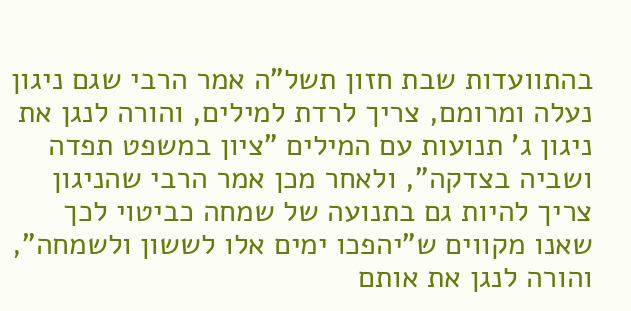בהתוועדות שבת חזון תשל"ה אמר הרבי שגם ניגון נעלה ומרומם, צריך לרדת למילים, והורה לנגן את ניגון ג' תנועות עם המילים "ציון במשפט תפדה ושביה בצדקה", ולאחר מכן אמר הרבי שהניגון צריך להיות גם בתנועה של שמחה כביטוי לכך שאנו מקווים ש"יהפכו ימים אלו לששון ולשמחה", והורה לנגן את אותם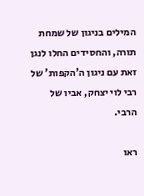המילים בניגון של שמחת תורה, והחסידים החלו לנגן זאת עם ניגון ה'הקפות' של רבי לוי יצחק, אביו של הרבי.

ראו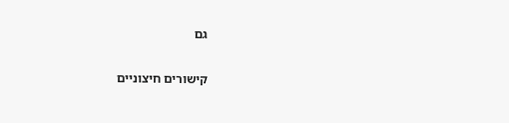גם

קישורים חיצוניים